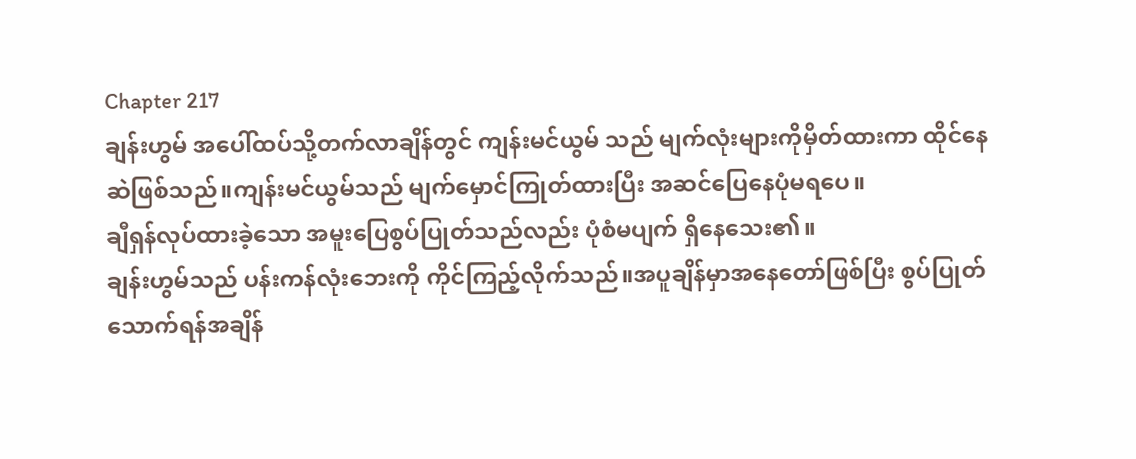Chapter 217
ချန်းဟွမ် အပေါ်ထပ်သို့တက်လာချိန်တွင် ကျန်းမင်ယွမ် သည် မျက်လုံးများကိုမှိတ်ထားကာ ထိုင်နေဆဲဖြစ်သည်။ကျန်းမင်ယွမ်သည် မျက်မှောင်ကြုတ်ထားပြီး အဆင်ပြေနေပုံမရပေ။
ချီရှန်လုပ်ထားခဲ့သော အမူးပြေစွပ်ပြုတ်သည်လည်း ပုံစံမပျက် ရှိနေသေး၏။
ချန်းဟွမ်သည် ပန်းကန်လုံးဘေးကို ကိုင်ကြည့်လိုက်သည်။အပူချိန်မှာအနေတော်ဖြစ်ပြီး စွပ်ပြုတ်သောက်ရန်အချိန်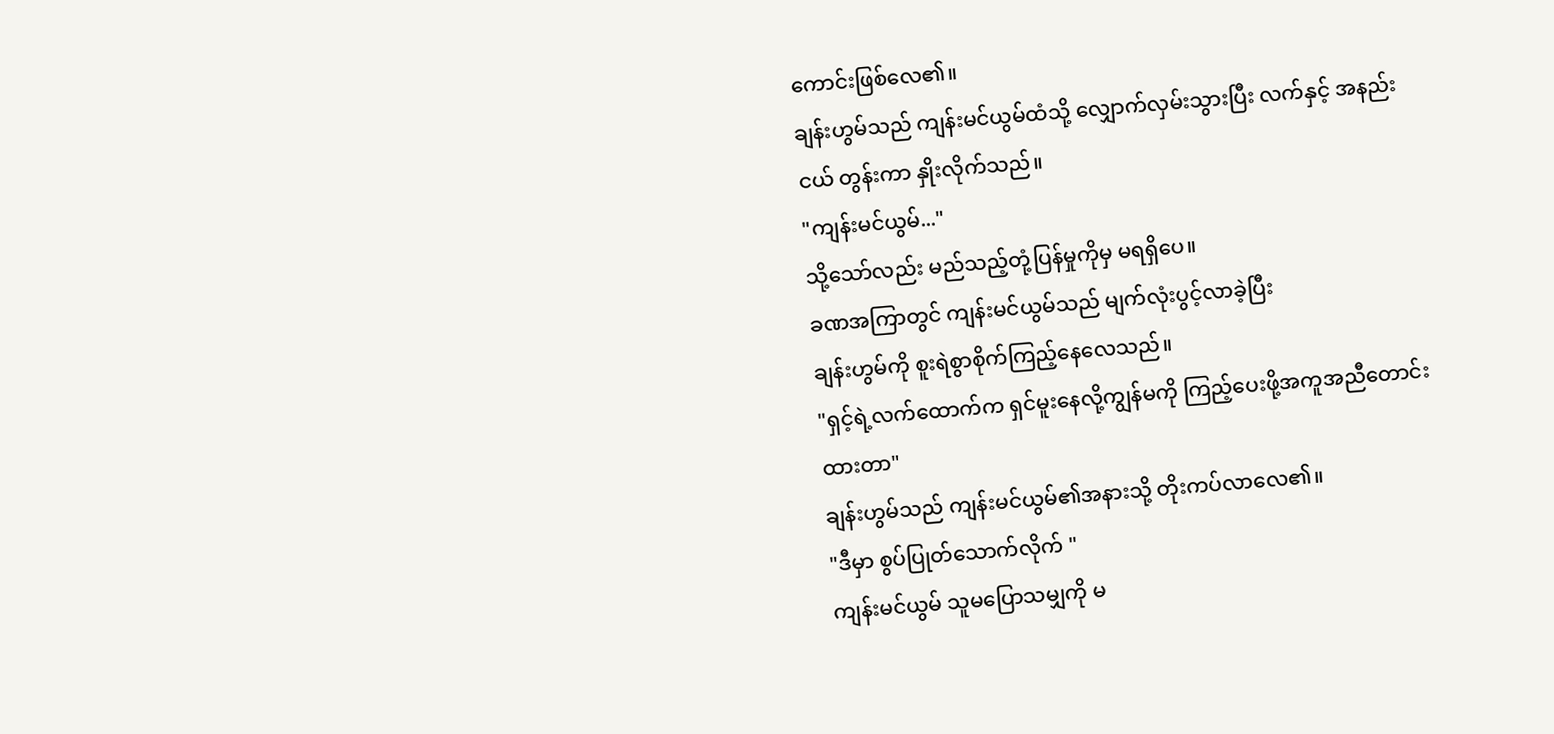ကောင်းဖြစ်လေ၏။
ချန်းဟွမ်သည် ကျန်းမင်ယွမ်ထံသို့ လျှောက်လှမ်းသွားပြီး လက်နှင့် အနည်းငယ် တွန်းကာ နှိုးလိုက်သည်။
"ကျန်းမင်ယွမ်..."
သို့သော်လည်း မည်သည့်တုံ့ပြန်မှုကိုမှ မရရှိပေ။
ခဏအကြာတွင် ကျန်းမင်ယွမ်သည် မျက်လုံးပွင့်လာခဲ့ပြီး
ချန်းဟွမ်ကို စူးရဲစွာစိုက်ကြည့်နေလေသည်။
"ရှင့်ရဲ့လက်ထောက်က ရှင်မူးနေလို့ကျွန်မကို ကြည့်ပေးဖို့အကူအညီတောင်းထားတာ"
ချန်းဟွမ်သည် ကျန်းမင်ယွမ်၏အနားသို့ တိုးကပ်လာလေ၏။
"ဒီမှာ စွပ်ပြုတ်သောက်လိုက် "
ကျန်းမင်ယွမ် သူမပြောသမျှကို မ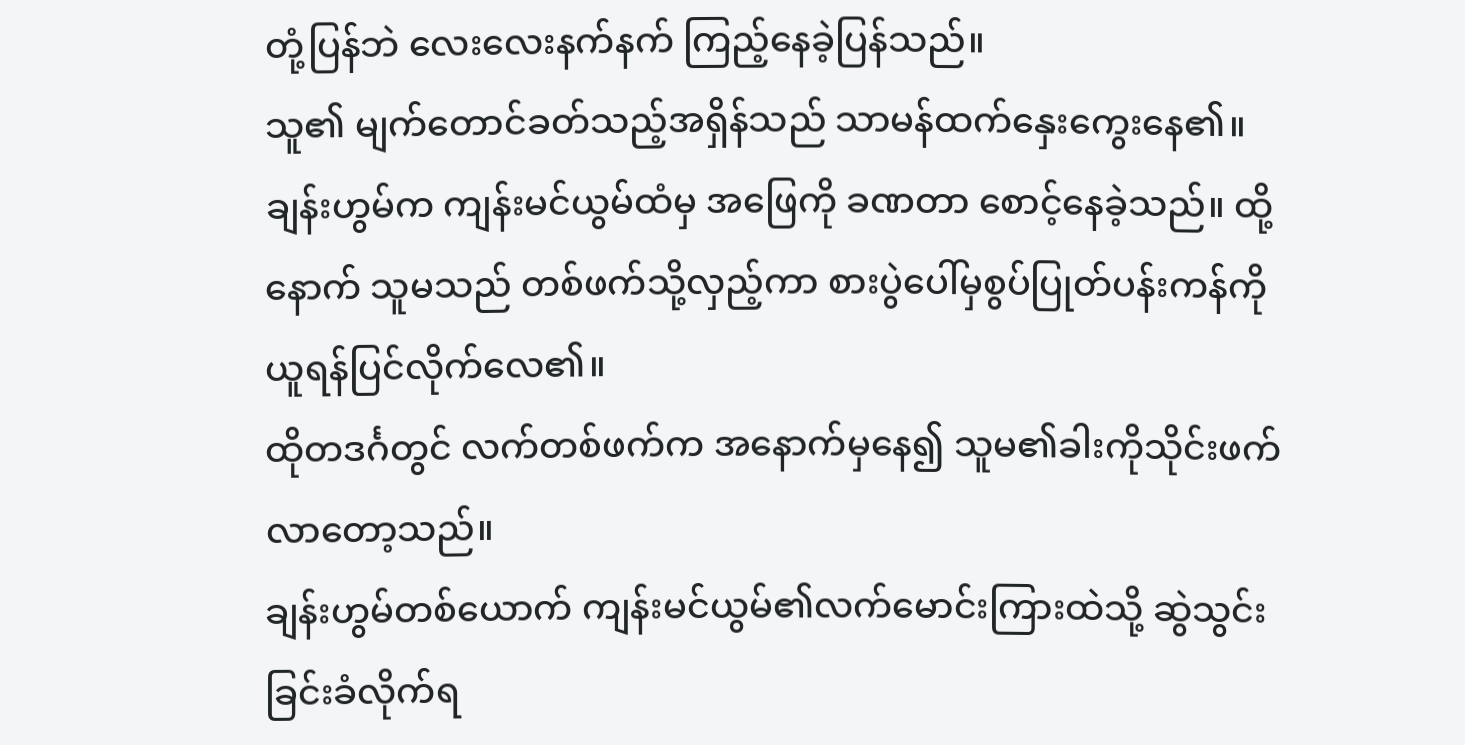တုံ့ပြန်ဘဲ လေးလေးနက်နက် ကြည့်နေခဲ့ပြန်သည်။
သူ၏ မျက်တောင်ခတ်သည့်အရှိန်သည် သာမန်ထက်နှေးကွေးနေ၏။ ချန်းဟွမ်က ကျန်းမင်ယွမ်ထံမှ အဖြေကို ခဏတာ စောင့်နေခဲ့သည်။ ထို့နောက် သူမသည် တစ်ဖက်သို့လှည့်ကာ စားပွဲပေါ်မှစွပ်ပြုတ်ပန်းကန်ကို ယူရန်ပြင်လိုက်လေ၏။
ထိုတဒင်္ဂတွင် လက်တစ်ဖက်က အနောက်မှနေ၍ သူမ၏ခါးကိုသိုင်းဖက်လာတော့သည်။
ချန်းဟွမ်တစ်ယောက် ကျန်းမင်ယွမ်၏လက်မောင်းကြားထဲသို့ ဆွဲသွင်းခြင်းခံလိုက်ရ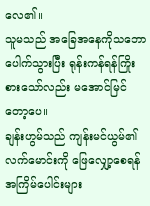လေ၏။
သူမသည် အခြေအနေကိုသဘောပေါက်သွားပြီး ရုန်းကန်ရန်ကြိုးစားသော်လည်း မအောင်မြင်တော့ပေ။
ချန်းဟွမ်သည် ကျန်းမင်ယွမ်၏လက်မောင်းကို ဖြေလျှော့စေရန် အကြိမ်ပေါင်းများ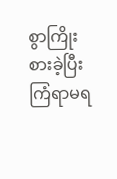စွာကြိုးစားခဲ့ပြီး ကြံရာမရ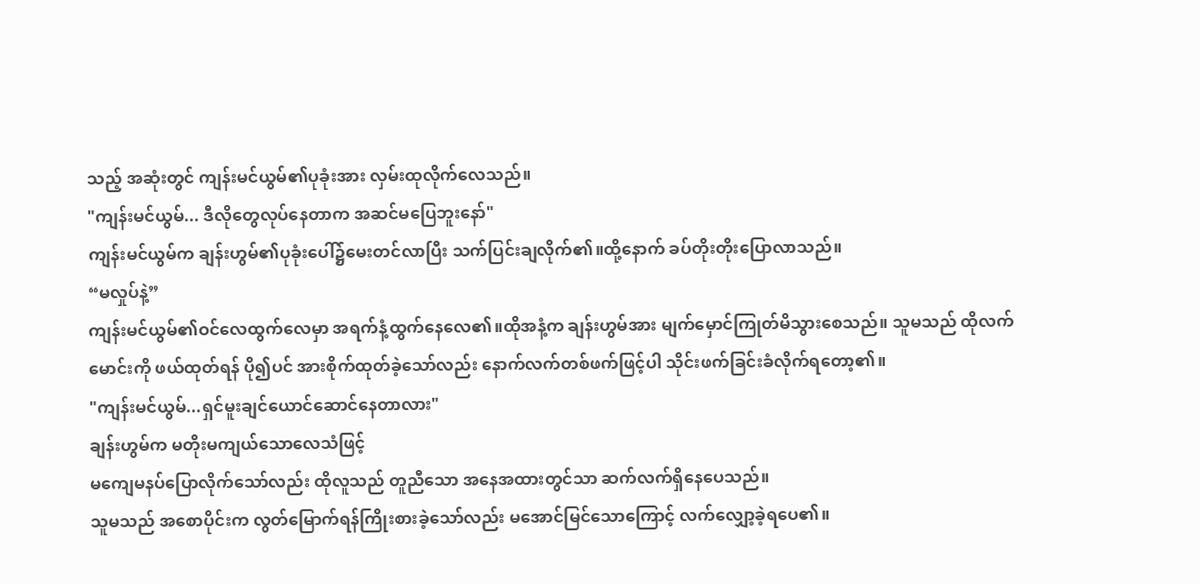သည့် အဆုံးတွင် ကျန်းမင်ယွမ်၏ပုခုံးအား လှမ်းထုလိုက်လေသည်။
"ကျန်းမင်ယွမ်... ဒီလိုတွေလုပ်နေတာက အဆင်မပြေဘူးနော်"
ကျန်းမင်ယွမ်က ချန်းဟွမ်၏ပုခုံးပေါ်၌မေးတင်လာပြီး သက်ပြင်းချလိုက်၏။ထို့နောက် ခပ်တိုးတိုးပြောလာသည်။
“မလှုပ်နဲ့”
ကျန်းမင်ယွမ်၏ဝင်လေထွက်လေမှာ အရက်နံ့ထွက်နေလေ၏။ထိုအနံ့က ချန်းဟွမ်အား မျက်မှောင်ကြုတ်မိသွားစေသည်။ သူမသည် ထိုလက်မောင်းကို ဖယ်ထုတ်ရန် ပို၍ပင် အားစိုက်ထုတ်ခဲ့သော်လည်း နောက်လက်တစ်ဖက်ဖြင့်ပါ သိုင်းဖက်ခြင်းခံလိုက်ရတော့၏။
"ကျန်းမင်ယွမ်...ရှင်မူးချင်ယောင်ဆောင်နေတာလား"
ချန်းဟွမ်က မတိုးမကျယ်သောလေသံဖြင့်
မကျေမနပ်ပြောလိုက်သော်လည်း ထိုလူသည် တူညီသော အနေအထားတွင်သာ ဆက်လက်ရှိနေပေသည်။
သူမသည် အစောပိုင်းက လွတ်မြောက်ရန်ကြိုးစားခဲ့သော်လည်း မအောင်မြင်သောကြောင့် လက်လျှော့ခဲ့ရပေ၏။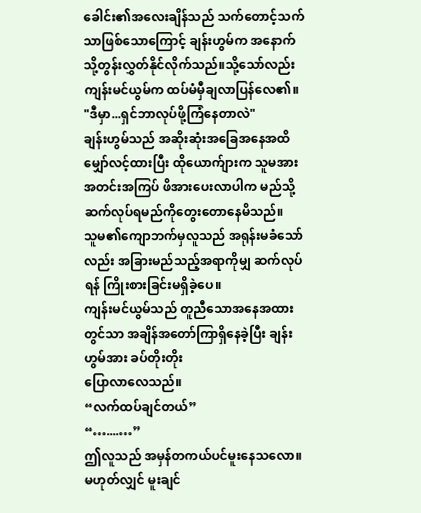ခေါင်း၏အလေးချိန်သည် သက်တောင့်သက်သာဖြစ်သောကြောင့် ချန်းဟွမ်က အနောက်သို့တွန်းလွှတ်နိုင်လိုက်သည်။သို့သော်လည်း ကျန်းမင်ယွမ်က ထပ်မံမှီချလာပြန်လေ၏။
"ဒီမှာ...ရှင်ဘာလုပ်ဖို့ကြံနေတာလဲ"
ချန်းဟွမ်သည် အဆိုးဆုံးအခြေအနေအထိ မျှော်လင့်ထားပြီး ထိုယောက်ျားက သူမအား အတင်းအကြပ် ဖိအားပေးလာပါက မည်သို့ဆက်လုပ်ရမည်ကိုတွေးတောနေမိသည်။
သူမ၏ကျောဘက်မှလူသည် အရုန်းမခံသော်လည်း အခြားမည်သည့်အရာကိုမျှ ဆက်လုပ်ရန် ကြိုးစားခြင်းမရှိခဲ့ပေ။
ကျန်းမင်ယွမ်သည် တူညီသောအနေအထားတွင်သာ အချိန်အတော်ကြာရှိနေခဲ့ပြီး ချန်းဟွမ်အား ခပ်တိုးတိုး
ပြောလာလေသည်။
“လက်ထပ်ချင်တယ်”
“…....…”
ဤလူသည် အမှန်တကယ်ပင်မူးနေသလော။
မဟုတ်လျှင် မူးချင်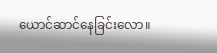ယောင်ဆာင်နေခြင်းလော။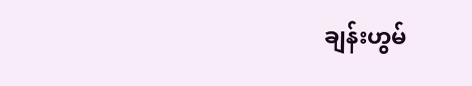ချန်းဟွမ်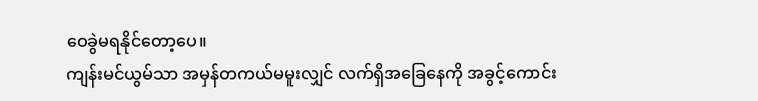ဝေခွဲမရနိုင်တော့ပေ။
ကျန်းမင်ယွမ်သာ အမှန်တကယ်မမူးလျှင် လက်ရှိအခြေနေကို အခွင့်ကောင်း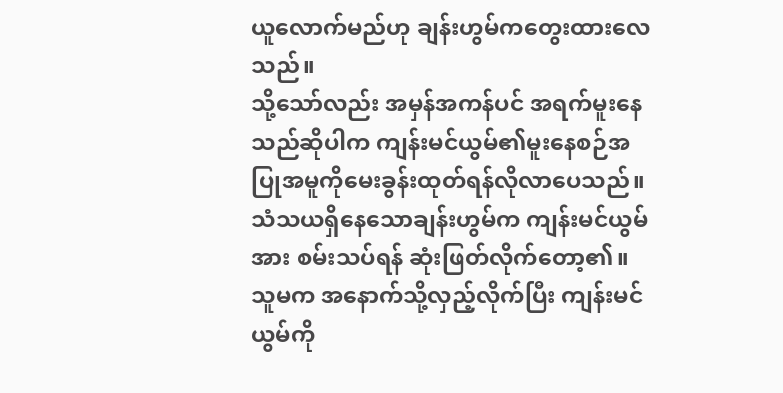ယူလောက်မည်ဟု ချန်းဟွမ်ကတွေးထားလေသည်။
သို့သော်လည်း အမှန်အကန်ပင် အရက်မူးနေသည်ဆိုပါက ကျန်းမင်ယွမ်၏မူးနေစဉ်အပြုအမူကိုမေးခွန်းထုတ်ရန်လိုလာပေသည်။
သံသယရှိနေသောချန်းဟွမ်က ကျန်းမင်ယွမ်အား စမ်းသပ်ရန် ဆုံးဖြတ်လိုက်တော့၏။ သူမက အနောက်သို့လှည့်လိုက်ပြီး ကျန်းမင်ယွမ်ကို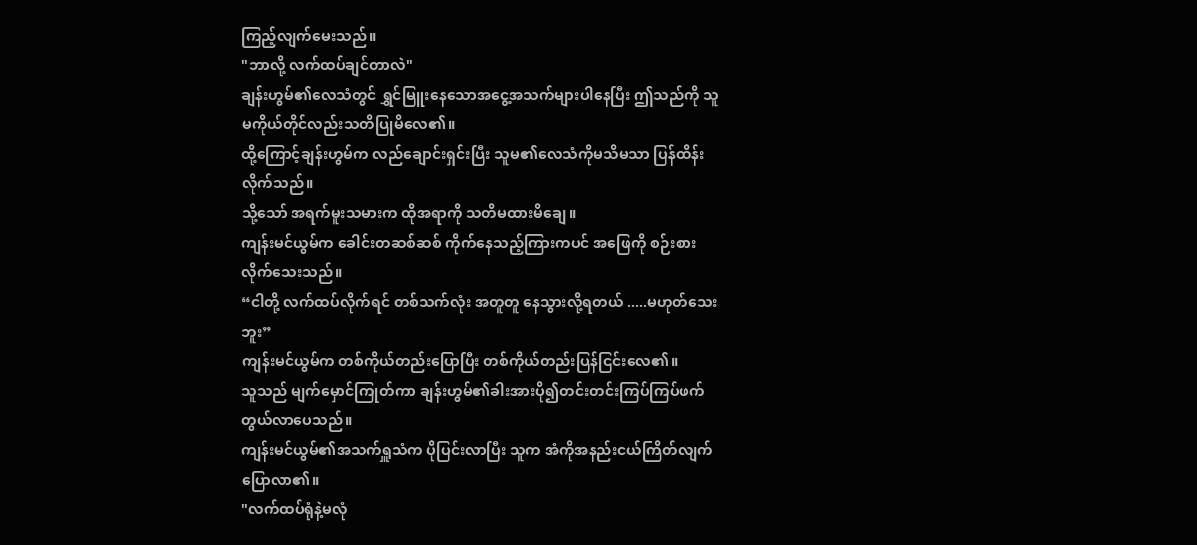ကြည့်လျက်မေးသည်။
"ဘာလို့ လက်ထပ်ချင်တာလဲ"
ချန်းဟွမ်၏လေသံတွင် ရွှင်မြူးနေသောအငွေ့အသက်များပါနေပြီး ဤသည်ကို သူမကိုယ်တိုင်လည်းသတိပြုမိလေ၏။
ထို့ကြောင့်ချန်းဟွမ်က လည်ချောင်းရှင်းပြီး သူမ၏လေသံကိုမသိမသာ ပြန်ထိန်းလိုက်သည်။
သို့သော် အရက်မူးသမားက ထိုအရာကို သတိမထားမိချေ။
ကျန်းမင်ယွမ်က ခေါင်းတဆစ်ဆစ် ကိုက်နေသည့်ကြားကပင် အဖြေကို စဉ်းစားလိုက်သေးသည်။
“ငါတို့ လက်ထပ်လိုက်ရင် တစ်သက်လုံး အတူတူ နေသွားလို့ရတယ် .....မဟုတ်သေးဘူး”
ကျန်းမင်ယွမ်က တစ်ကိုယ်တည်းပြောပြီး တစ်ကိုယ်တည်းပြန်ငြင်းလေ၏။
သူသည် မျက်မှောင်ကြုတ်ကာ ချန်းဟွမ်၏ခါးအားပို၍တင်းတင်းကြပ်ကြပ်ဖက်တွယ်လာပေသည်။
ကျန်းမင်ယွမ်၏အသက်ရှူသံက ပိုပြင်းလာပြီး သူက အံကိုအနည်းငယ်ကြိတ်လျက်ပြောလာ၏။
"လက်ထပ်ရုံနဲ့မလုံ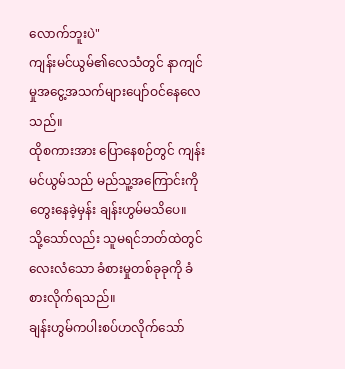လောက်ဘူးပဲ"
ကျန်းမင်ယွမ်၏လေသံတွင် နာကျင်မှုအငွေ့အသက်များပျော်ဝင်နေလေသည်။
ထိုစကားအား ပြောနေစဉ်တွင် ကျန်းမင်ယွမ်သည် မည်သူ့အကြောင်းကို တွေးနေခဲ့မှန်း ချန်းဟွမ်မသိပေ။
သို့သော်လည်း သူမရင်ဘတ်ထဲတွင် လေးလံသော ခံစားမှုတစ်ခုခုကို ခံစားလိုက်ရသည်။
ချန်းဟွမ်ကပါးစပ်ဟလိုက်သော်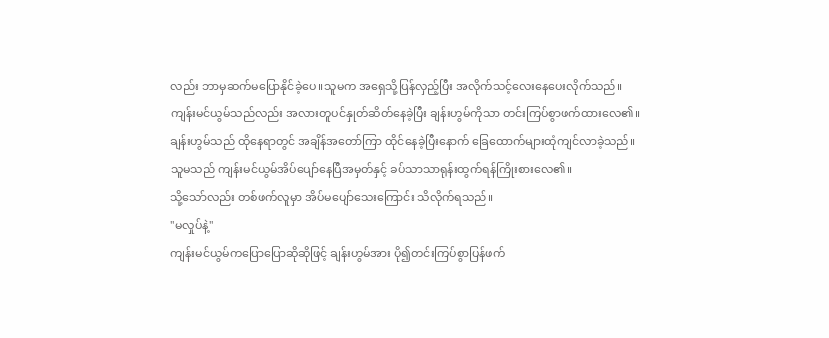လည်း ဘာမှဆက်မပြောနိုင်ခဲ့ပေ။သူမက အရှေသို့ပြန်လှည့်ပြီး အလိုက်သင့်လေးနေပေးလိုက်သည်။
ကျန်းမင်ယွမ်သည်လည်း အလားတူပင်နှုတ်ဆိတ်နေခဲ့ပြီး ချန်းဟွမ်ကိုသာ တင်းကြပ်စွာဖက်ထားလေ၏။
ချန်းဟွမ်သည် ထိုနေရာတွင် အချိန်အတော်ကြာ ထိုင်နေခဲ့ပြီးနောက် ခြေထောက်များထုံကျင်လာခဲ့သည်။
သူမသည် ကျန်းမင်ယွမ်အိပ်ပျော်နေပြီအမှတ်နှင့် ခပ်သာသာရုန်းထွက်ရန်ကြိုးစားလေ၏။
သို့သော်လည်း တစ်ဖက်လူမှာ အိပ်မပျော်သေးကြောင်း သိလိုက်ရသည်။
"မလှုပ်နဲ့"
ကျန်းမင်ယွမ်ကပြောပြောဆိုဆိုဖြင့် ချန်းဟွမ်အား ပို၍တင်းကြပ်စွာပြန်ဖက်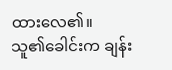ထားလေ၏။
သူ၏ခေါင်းက ချန်း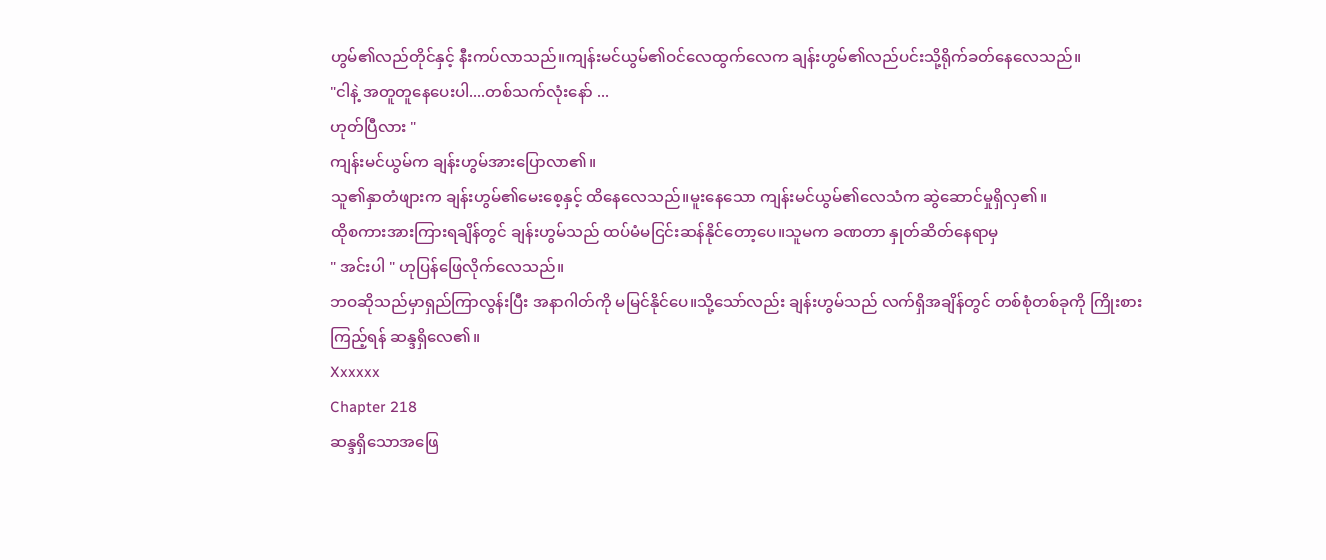ဟွမ်၏လည်တိုင်နှင့် နီးကပ်လာသည်။ကျန်းမင်ယွမ်၏ဝင်လေထွက်လေက ချန်းဟွမ်၏လည်ပင်းသို့ရိုက်ခတ်နေလေသည်။
"ငါနဲ့ အတူတူနေပေးပါ....တစ်သက်လုံးနော် ...
ဟုတ်ပြီလား "
ကျန်းမင်ယွမ်က ချန်းဟွမ်အားပြောလာ၏။
သူ၏နှာတံဖျားက ချန်းဟွမ်၏မေးစေ့နှင့် ထိနေလေသည်။မူးနေသော ကျန်းမင်ယွမ်၏လေသံက ဆွဲဆောင်မှုရှိလှ၏။
ထိုစကားအားကြားရချိန်တွင် ချန်းဟွမ်သည် ထပ်မံမငြင်းဆန်နိုင်တော့ပေ။သူမက ခဏတာ နှုတ်ဆိတ်နေရာမှ
" အင်းပါ " ဟုပြန်ဖြေလိုက်လေသည်။
ဘဝဆိုသည်မှာရှည်ကြာလွန်းပြီး အနာဂါတ်ကို မမြင်နိုင်ပေ။သို့သော်လည်း ချန်းဟွမ်သည် လက်ရှိအချိန်တွင် တစ်စုံတစ်ခုကို ကြိုးစားကြည့်ရန် ဆန္ဒရှိလေ၏။
Xxxxxx
Chapter 218
ဆန္ဒရှိသောအဖြေ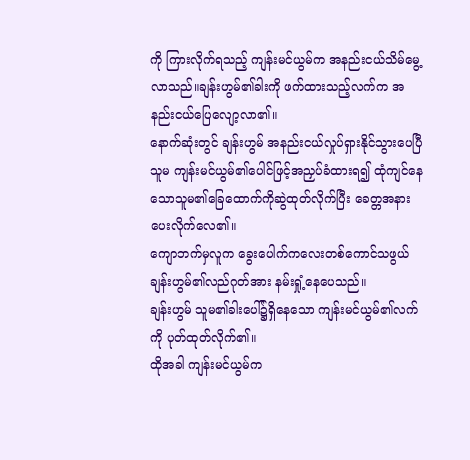ကို ကြားလိုက်ရသည့် ကျန်းမင်ယွမ်က အနည်းငယ်သိမ်မွေ့ လာသည်။ချန်းဟွမ်၏ခါးကို ဖက်ထားသည့်လက်က အနည်းငယ်ပြေလျော့လာ၏။
နောက်ဆုံးတွင် ချန်းဟွမ် အနည်းငယ်လှုပ်ရှားနိုင်သွားပေပြီ
သူမ ကျန်းမင်ယွမ်၏ပေါင်ဖြင့်အညှပ်ခံထားရ၍ ထုံကျင်နေသောသူမ၏ခြေထောက်ကိုဆွဲထုတ်လိုက်ပြီး ခေတ္တအနားပေးလိုက်လေ၏။
ကျောဘက်မှလူက ခွေးပေါက်ကလေးတစ်ကောင်သဖွယ် ချန်းဟွမ်၏လည်ဂုတ်အား နမ်းရှုံ့နေပေသည်။
ချန်းဟွမ် သူမ၏ခါးပေါ်၌ရှိနေသော ကျန်းမင်ယွမ်၏လက်ကို ပုတ်ထုတ်လိုက်၏။
ထိုအခါ ကျန်းမင်ယွမ်က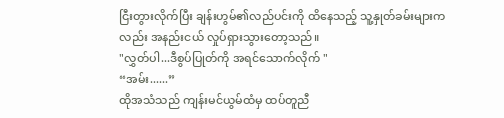ငြီးတွားလိုက်ပြီး ချန်းဟွမ်၏လည်ပင်းကို ထိနေသည့် သူ့နှုတ်ခမ်းများကလည်း အနည်းငယ် လှုပ်ရှားသွားတော့သည်။
"လွှတ်ပါ...ဒီစွပ်ပြုတ်ကို အရင်သောက်လိုက် "
“အမ်း......”
ထိုအသံသည် ကျန်းမင်ယွမ်ထံမှ ထပ်တူညီ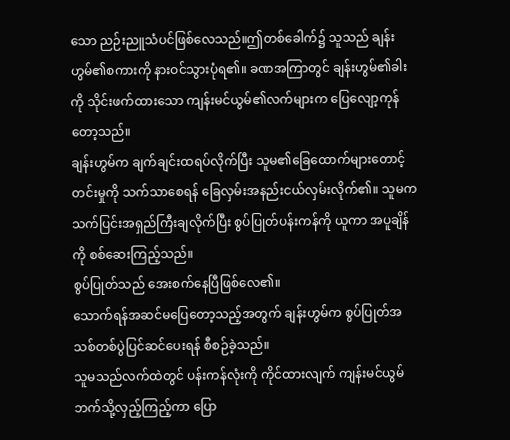သော ညဉ်းညူသံပင်ဖြစ်လေသည်။ဤတစ်ခေါက်၌ သူသည် ချန်းဟွမ်၏စကားကို နားဝင်သွားပုံရ၏။ ခဏအကြာတွင် ချန်းဟွမ်၏ခါးကို သိုင်းဖက်ထားသော ကျန်းမင်ယွမ်၏လက်များက ပြေလျော့ကုန်တော့သည်။
ချန်းဟွမ်က ချက်ချင်းထရပ်လိုက်ပြီး သူမ၏ခြေထောက်များတောင့်တင်းမှုကို သက်သာစေရန် ခြေလှမ်းအနည်းငယ်လှမ်းလိုက်၏။ သူမက သက်ပြင်းအရှည်ကြီးချလိုက်ပြီး စွပ်ပြုတ်ပန်းကန်ကို ယူကာ အပူချိန်ကို စစ်ဆေးကြည့်သည်။
စွပ်ပြုတ်သည် အေးစက်နေပြီဖြစ်လေ၏။
သောက်ရန်အဆင်မပြေတော့သည့်အတွက် ချန်းဟွမ်က စွပ်ပြုတ်အသစ်တစ်ပွဲပြင်ဆင်ပေးရန် စီစဉ်ခဲ့သည်။
သူမသည်လက်ထဲတွင် ပန်းကန်လုံးကို ကိုင်ထားလျက် ကျန်းမင်ယွမ်ဘက်သို့လှည့်ကြည့်ကာ ပြော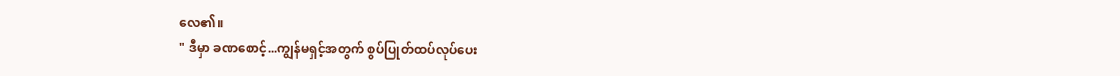လေ၏။
" ဒီမှာ ခဏစောင့်...ကျွန်မရှင့်အတွက် စွပ်ပြုတ်ထပ်လုပ်ပေး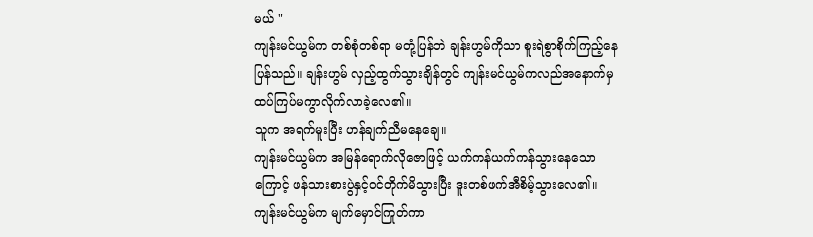မယ် "
ကျန်းမင်ယွမ်က တစ်စုံတစ်ရာ မတုံ့ပြန်ဘဲ ချန်းဟွမ်ကိုသာ စူးရဲစွာစိုက်ကြည့်နေပြန်သည်။ ချန်းဟွမ် လှည့်ထွက်သွားချိန်တွင် ကျန်းမင်ယွမ်ကလည်အနောက်မှ ထပ်ကြပ်မကွာလိုက်လာခဲ့လေ၏။
သူက အရက်မူးပြီး ဟန်ချက်ညီမနေချေ။
ကျန်းမင်ယွမ်က အမြန်ရောက်လိုဇောဖြင့် ယက်ကန်ယက်ကန်သွားနေသောကြောင့် ဖန်သားစားပွဲနှင့်ဝင်တိုက်မိသွားပြီး ဒူးတစ်ဖက်အီစိမ့်သွားလေ၏။
ကျန်းမင်ယွမ်က မျက်မှောင်ကြုတ်ကာ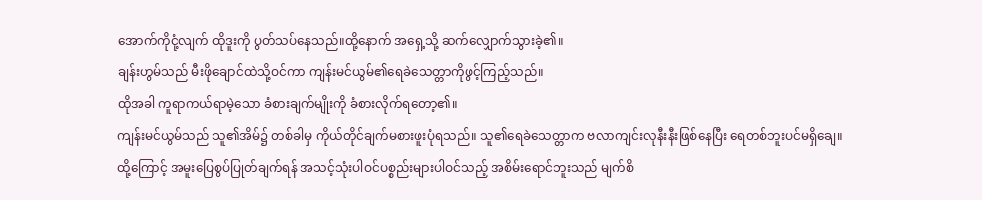အောက်ကိုငုံ့လျက် ထိုဒူးကို ပွတ်သပ်နေသည်။ထို့နောက် အရှေ့သို့ ဆက်လျှောက်သွားခဲ့၏။
ချန်းဟွမ်သည် မီးဖိုချောင်ထဲသို့ဝင်ကာ ကျန်းမင်ယွမ်၏ရေခဲသေတ္တာကိုဖွင့်ကြည့်သည်။
ထိုအခါ ကူရာကယ်ရာမဲ့သော ခံစားချက်မျိုးကို ခံစားလိုက်ရတော့၏။
ကျန်းမင်ယွမ်သည် သူ၏အိမ်၌ တစ်ခါမှ ကိုယ်တိုင်ချက်မစားဖူးပုံရသည်။ သူ၏ရေခဲသေတ္တာက ဗလာကျင်းလုနီးနီးဖြစ်နေပြီး ရေတစ်ဘူးပင်မရှိချေ။
ထို့ကြောင့် အမူးပြေစွပ်ပြုတ်ချက်ရန် အသင့်သုံးပါဝင်ပစ္စည်းများပါဝင်သည့် အစိမ်းရောင်ဘူးသည် မျက်စိ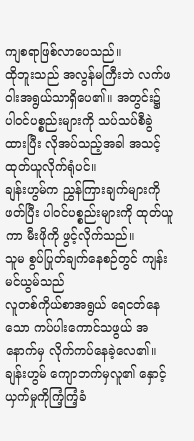ကျစရာဖြစ်လာပေသည်။
ထိုဘူးသည် အလွန်မကြီးဘဲ လက်ဖဝါးအရွယ်သာရှိပေ၏။ အတွင်း၌ ပါဝင်ပစ္စည်းများကို သပ်သပ်စီခွဲထားပြီး လိုအပ်သည့်အခါ အသင့်ထုတ်ယူလိုက်ရုံပင်။
ချန်းဟွမ်က ညွှန်ကြားချက်များကိုဖတ်ပြီး ပါဝင်ပစ္စည်းများကို ထုတ်ယူကာ မီးဖိုကို ဖွင့်လိုက်သည်။
သူမ စွပ်ပြုတ်ချက်နေစဉ်တွင် ကျန်းမင်ယွမ်သည်
လူတစ်ကိုယ်စာအရွယ် ရေငတ်နေသော ကပ်ပါးကောင်သဖွယ် အနောက်မှ လိုက်ကပ်နေခဲ့လေ၏။
ချန်းဟွမ် ကျောဘက်မှလူ၏ နှောင့်ယှက်မှုကိုကြံ့ကြံ့ခံ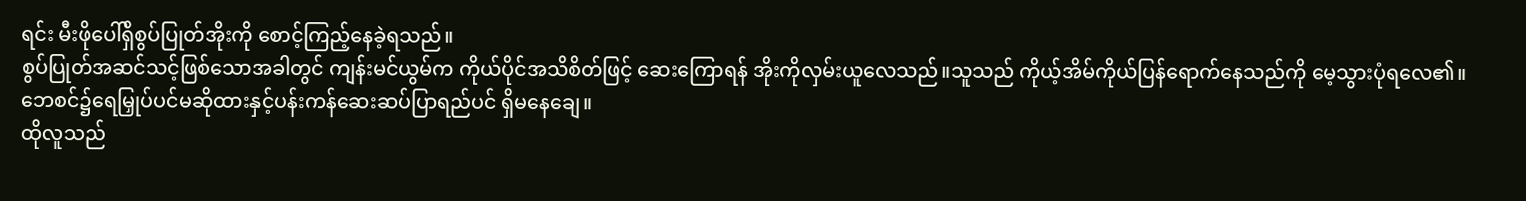ရင်း မီးဖိုပေါ်ရှိစွပ်ပြုတ်အိုးကို စောင့်ကြည့်နေခဲ့ရသည်။
စွပ်ပြုတ်အဆင်သင့်ဖြစ်သောအခါတွင် ကျန်းမင်ယွမ်က ကိုယ်ပိုင်အသိစိတ်ဖြင့် ဆေးကြောရန် အိုးကိုလှမ်းယူလေသည်။သူသည် ကိုယ့်အိမ်ကိုယ်ပြန်ရောက်နေသည်ကို မေ့သွားပုံရလေ၏။
ဘေစင်၌ရေမြှုပ်ပင်မဆိုထားနှင့်ပန်းကန်ဆေးဆပ်ပြာရည်ပင် ရှိမနေချေ။
ထိုလူသည်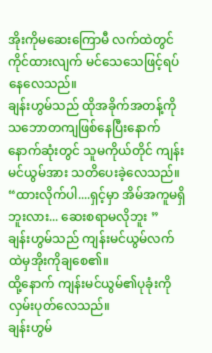အိုးကိုမဆေးကြောမီ လက်ထဲတွင် ကိုင်ထားလျက် မင်သေသေဖြင့်ရပ်နေလေသည်။
ချန်းဟွမ်သည် ထိုအခိုက်အတန့်ကို သဘောတကျဖြစ်နေပြီးနောက် နောက်ဆုံးတွင် သူမကိုယ်တိုင် ကျန်းမင်ယွမ်အား သတိပေးခဲ့လေသည်။
“ထားလိုက်ပါ....ရှင့်မှာ အိမ်အကူမရှိဘူးလား... ဆေးစရာမလိုဘူး ”
ချန်းဟွမ်သည် ကျန်းမင်ယွမ်လက်ထဲမှအိုးကိုချစေ၏။
ထို့နောက် ကျန်းမင်ယွမ်၏ပုခုံးကိုလှမ်းပုတ်လေသည်။
ချန်းဟွမ်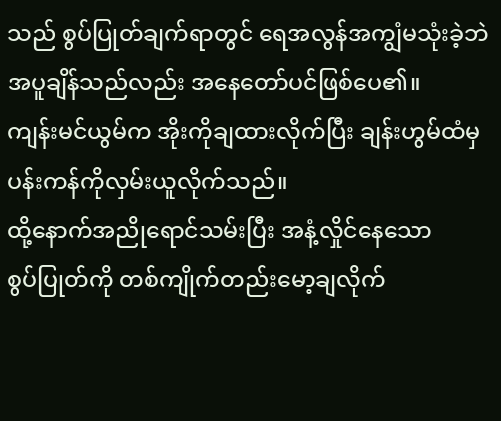သည် စွပ်ပြုတ်ချက်ရာတွင် ရေအလွန်အကျွံမသုံးခဲ့ဘဲ အပူချိန်သည်လည်း အနေတော်ပင်ဖြစ်ပေ၏။
ကျန်းမင်ယွမ်က အိုးကိုချထားလိုက်ပြီး ချန်းဟွမ်ထံမှ ပန်းကန်ကိုလှမ်းယူလိုက်သည်။
ထို့နောက်အညိုရောင်သမ်းပြီး အနံ့လှိုင်နေသော
စွပ်ပြုတ်ကို တစ်ကျိုက်တည်းမော့ချလိုက်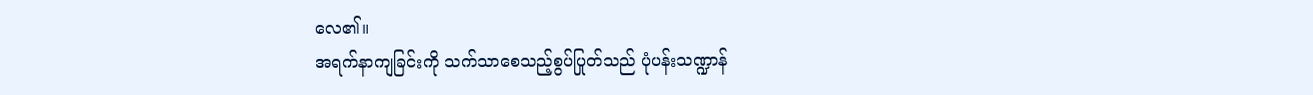လေ၏။
အရက်နာကျခြင်းကို သက်သာစေသည့်စွပ်ပြုတ်သည် ပုံပန်းသဏ္ဍာန်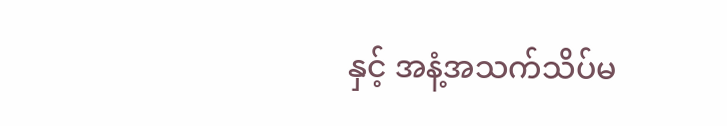နှင့် အနံ့အသက်သိပ်မ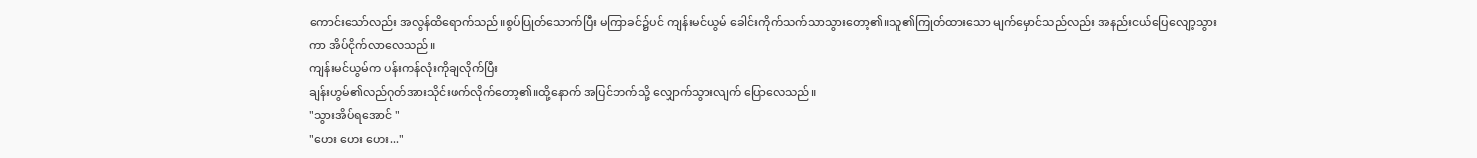ကောင်းသော်လည်း အလွန်ထိရောက်သည်။စွပ်ပြုတ်သောက်ပြီး မကြာခင်၌ပင် ကျန်းမင်ယွမ် ခေါင်းကိုက်သက်သာသွားတော့၏။သူ၏ကြုတ်ထားသော မျက်မှောင်သည်လည်း အနည်းငယ်ပြေလျော့သွားကာ အိပ်ငိုက်လာလေသည်။
ကျန်းမင်ယွမ်က ပန်းကန်လုံးကိုချလိုက်ပြီး
ချန်းဟွမ်၏လည်ဂုတ်အားသိုင်းဖက်လိုက်တော့၏။ထို့နောက် အပြင်ဘက်သို့ လျှောက်သွားလျက် ပြောလေသည်။
"သွားအိပ်ရအောင် "
"ဟေး ဟေး ဟေး..."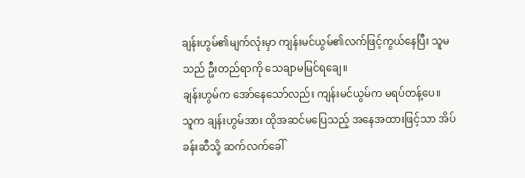ချန်းဟွမ်၏မျက်လုံးမှာ ကျန်းမင်ယွမ်၏လက်ဖြင့်ကွယ်နေပြီး သူမသည် ဦးတည်ရာကို သေချာမမြင်ရချေ။
ချန်းဟွမ်က အော်နေသော်လည်း ကျန်းမင်ယွမ်က မရပ်တန့်ပေ။
သူက ချန်းဟွမ်အား ထိုအဆင်မပြေသည့် အနေအထားဖြင့်သာ အိပ်ခန်းဆီသို့ ဆက်လက်ခေါ်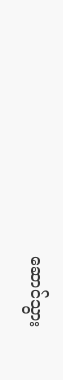ဆောင်သွား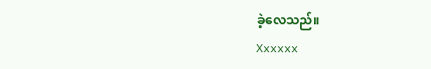ခဲ့လေသည်။
Xxxxxx